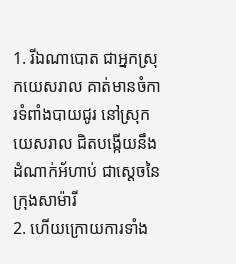1. រីឯណាបោត ជាអ្នកស្រុកយេសរាល គាត់មានចំការទំពាំងបាយជូរ នៅស្រុកយេសរាល ជិតបង្កើយនឹងដំណាក់អ័ហាប់ ជាស្តេចនៃក្រុងសាម៉ារី
2. ហើយក្រោយការទាំង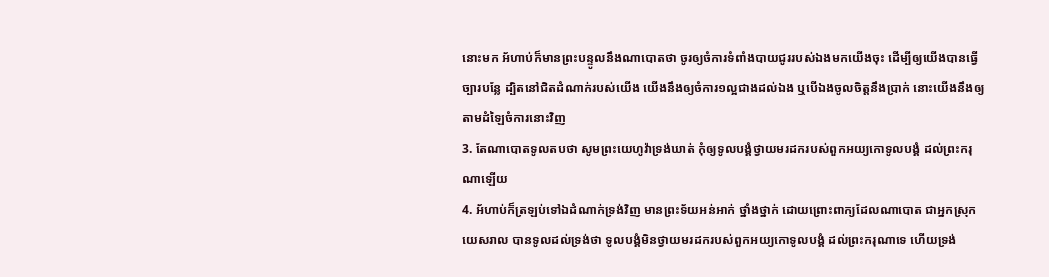នោះមក អ័ហាប់ក៏មានព្រះបន្ទូលនឹងណាបោតថា ចូរឲ្យចំការទំពាំងបាយជូររបស់ឯងមកយើងចុះ ដើម្បីឲ្យយើងបានធ្វើច្បារបន្លែ ដ្បិតនៅជិតដំណាក់របស់យើង យើងនឹងឲ្យចំការ១ល្អជាងដល់ឯង ឬបើឯងចូលចិត្តនឹងប្រាក់ នោះយើងនឹងឲ្យតាមដំឡៃចំការនោះវិញ
3. តែណាបោតទូលតបថា សូមព្រះយេហូវ៉ាទ្រង់ឃាត់ កុំឲ្យទូលបង្គំថ្វាយមរដករបស់ពួកអយ្យកោទូលបង្គំ ដល់ព្រះករុណាឡើយ
4. អ័ហាប់ក៏ត្រឡប់ទៅឯដំណាក់ទ្រង់វិញ មានព្រះទ័យអន់អាក់ ថ្នាំងថ្នាក់ ដោយព្រោះពាក្យដែលណាបោត ជាអ្នកស្រុកយេសរាល បានទូលដល់ទ្រង់ថា ទូលបង្គំមិនថ្វាយមរដករបស់ពួកអយ្យកោទូលបង្គំ ដល់ព្រះករុណាទេ ហើយទ្រង់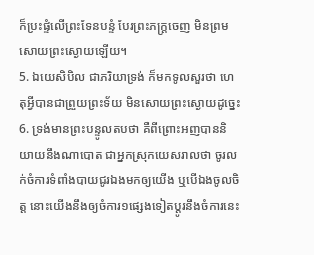ក៏ប្រះផ្ទំលើព្រះទែនបន្ទំ បែរព្រះភក្ត្រចេញ មិនព្រមសោយព្រះស្ងោយឡើយ។
5. ឯយេសិបិល ជាភរិយាទ្រង់ ក៏មកទូលសួរថា ហេតុអ្វីបានជាព្រួយព្រះទ័យ មិនសោយព្រះស្ងោយដូច្នេះ
6. ទ្រង់មានព្រះបន្ទូលតបថា គឺពីព្រោះអញបាននិយាយនឹងណាបោត ជាអ្នកស្រុកយេសរាលថា ចូរលក់ចំការទំពាំងបាយជូរឯងមកឲ្យយើង ឬបើឯងចូលចិត្ត នោះយើងនឹងឲ្យចំការ១ផ្សេងទៀតប្តូរនឹងចំការនេះ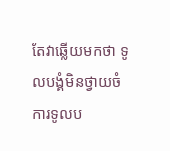តែវាឆ្លើយមកថា ទូលបង្គំមិនថ្វាយចំការទូលប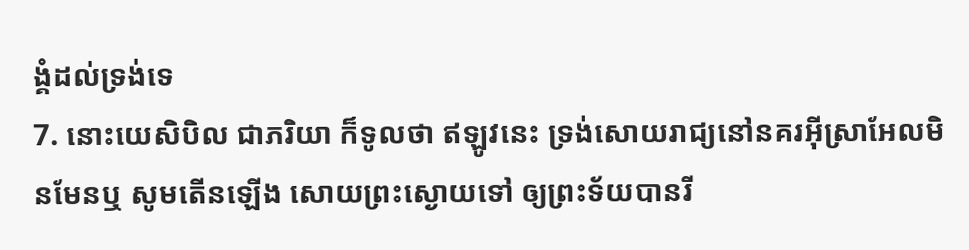ង្គំដល់ទ្រង់ទេ
7. នោះយេសិបិល ជាភរិយា ក៏ទូលថា ឥឡូវនេះ ទ្រង់សោយរាជ្យនៅនគរអ៊ីស្រាអែលមិនមែនឬ សូមតើនឡើង សោយព្រះស្ងោយទៅ ឲ្យព្រះទ័យបានរី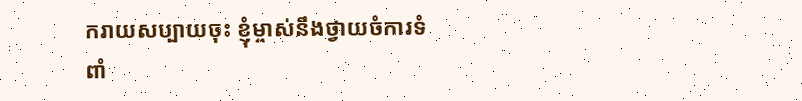ករាយសប្បាយចុះ ខ្ញុំម្ចាស់នឹងថ្វាយចំការទំពាំ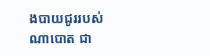ងបាយជូររបស់ណាបោត ជា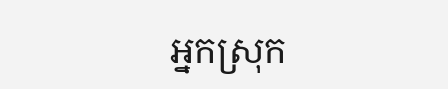អ្នកស្រុក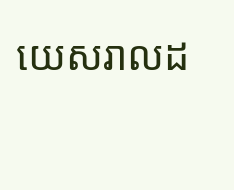យេសរាលដ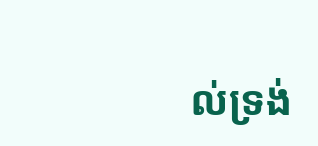ល់ទ្រង់